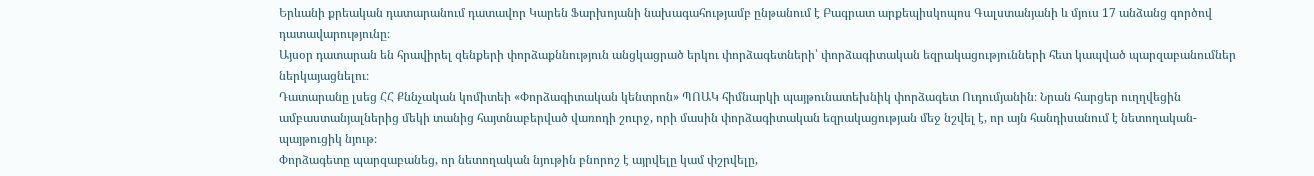Երևանի քրեական դատարանում դատավոր Կարեն Ֆարխոյանի նախագահությամբ ընթանում է Բագրատ արքեպիսկոպոս Գալստանյանի և մյուս 17 անձանց գործով դատավարությունը։
Այսօր դատարան են հրավիրել զենքերի փորձաքննություն անցկացրած երկու փորձագետների՝ փորձագիտական եզրակացությունների հետ կապված պարզաբանումներ ներկայացնելու։
Դատարանը լսեց ՀՀ Քննչական կոմիտեի «Փորձագիտական կենտրոն» ՊՈԱԿ հիմնարկի պայթունատեխնիկ փորձագետ Ուդումյանին։ Նրան հարցեր ուղղվեցին ամբաստանյալներից մեկի տանից հայտնաբերված վառոդի շուրջ, որի մասին փորձագիտական եզրակացության մեջ նշվել է, որ այն հանդիսանում է նետողական-պայթուցիկ նյութ։
Փորձագետը պարզաբանեց, որ նետողական նյութին բնորոշ է այրվելը կամ փշրվելը,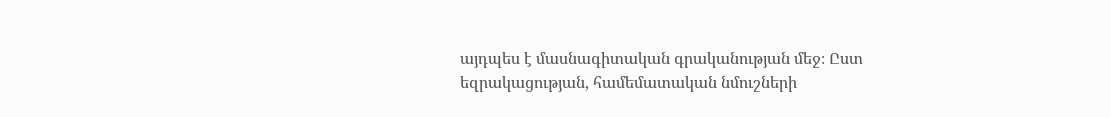այդպես է մասնագիտական գրականության մեջ։ Ըստ եզրակացության, համեմատական նմուշների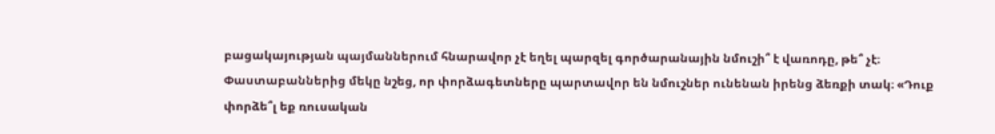բացակայության պայմաններում հնարավոր չէ եղել պարզել գործարանային նմուշի՞ է վառոդը, թե՞ չէ։
Փաստաբաններից մեկը նշեց, որ փորձագետները պարտավոր են նմուշներ ունենան իրենց ձեռքի տակ։ «Դուք փորձե՞լ եք ռուսական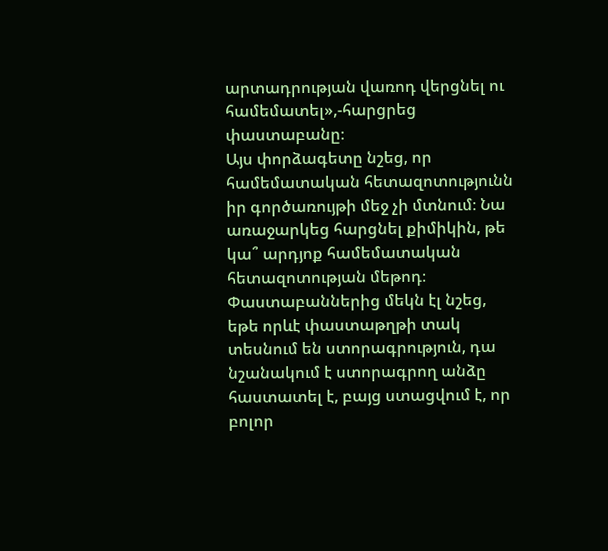արտադրության վառոդ վերցնել ու համեմատել»,-հարցրեց փաստաբանը։
Այս փորձագետը նշեց, որ համեմատական հետազոտությունն իր գործառույթի մեջ չի մտնում։ Նա առաջարկեց հարցնել քիմիկին, թե կա՞ արդյոք համեմատական հետազոտության մեթոդ։
Փաստաբաններից մեկն էլ նշեց, եթե որևէ փաստաթղթի տակ տեսնում են ստորագրություն, դա նշանակում է ստորագրող անձը հաստատել է, բայց ստացվում է, որ բոլոր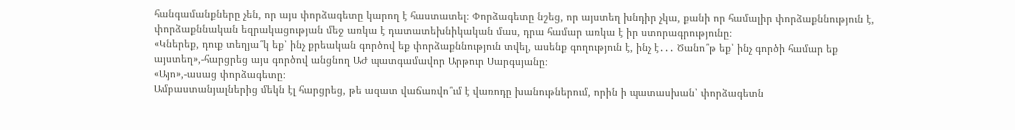հանգամանքները չեն, որ այս փորձագետը կարող է հաստատել։ Փորձագետը նշեց, որ այստեղ խնդիր չկա, քանի որ համալիր փորձաքննություն է, փորձաքննական եզրակացության մեջ առկա է դատատեխնիկական մաս, դրա համար առկա է իր ստորագրությունը։
«Կներեք, դուք տեղյա՞կ եք՝ ինչ քրեական գործով եք փորձաքննություն տվել, ասենք գողություն է, ինչ է․․․ Ծանո՞թ եք՝ ինչ գործի համար եք այստեղ»,-հարցրեց այս գործով անցնող ԱԺ պատգամավոր Արթուր Սարգսյանը։
«Այո»,-ասաց փորձագետը։
Ամբաստանյալներից մեկն էլ հարցրեց, թե ազատ վաճառվո՞ւմ է վառոդը խանութներում, որին ի պատասխան՝ փորձագետն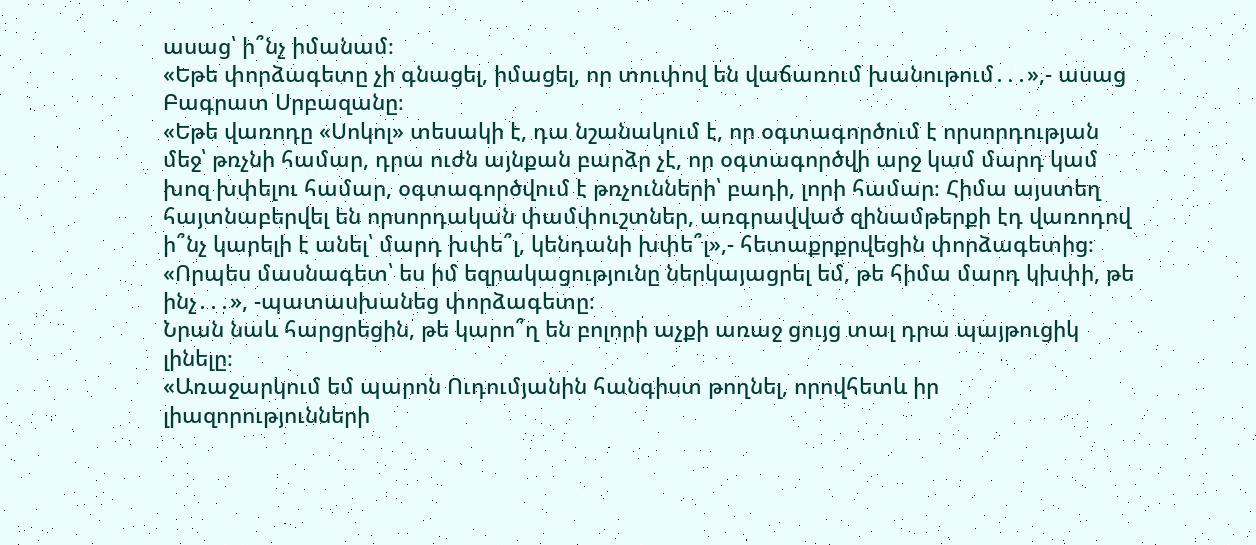ասաց՝ ի՞նչ իմանամ։
«Եթե փորձագետը չի գնացել, իմացել, որ տուփով են վաճառում խանութում․․․»,- ասաց Բագրատ Սրբազանը։
«Եթե վառոդը «Սոկոլ» տեսակի է, դա նշանակում է, որ օգտագործում է որսորդության մեջ՝ թռչնի համար, դրա ուժն այնքան բարձր չէ, որ օգտագործվի արջ կամ մարդ կամ խոզ խփելու համար, օգտագործվում է թռչունների՝ բադի, լորի համար։ Հիմա այստեղ հայտնաբերվել են որսորդական փամփուշտներ, առգրավված զինամթերքի էդ վառոդով ի՞նչ կարելի է անել՝ մարդ խփե՞լ, կենդանի խփե՞լ»,- հետաքրքրվեցին փորձագետից։
«Որպես մասնագետ՝ ես իմ եզրակացությունը ներկայացրել եմ, թե հիմա մարդ կխփի, թե ինչ․․․», -պատասխանեց փորձագետը։
Նրան նաև հարցրեցին, թե կարո՞ղ են բոլորի աչքի առաջ ցույց տալ դրա պայթուցիկ լինելը։
«Առաջարկում եմ պարոն Ուդումյանին հանգիստ թողնել, որովհետև իր լիազորությունների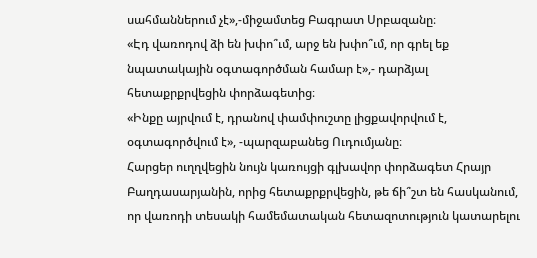սահմաններում չէ»,-միջամտեց Բագրատ Սրբազանը։
«Էդ վառոդով ձի են խփո՞ւմ, արջ են խփո՞ւմ, որ գրել եք նպատակային օգտագործման համար է»,- դարձյալ հետաքրքրվեցին փորձագետից։
«Ինքը այրվում է, դրանով փամփուշտը լիցքավորվում է, օգտագործվում է», -պարզաբանեց Ուդումյանը։
Հարցեր ուղղվեցին նույն կառույցի գլխավոր փորձագետ Հրայր Բաղդասարյանին, որից հետաքրքրվեցին, թե ճի՞շտ են հասկանում, որ վառոդի տեսակի համեմատական հետազոտություն կատարելու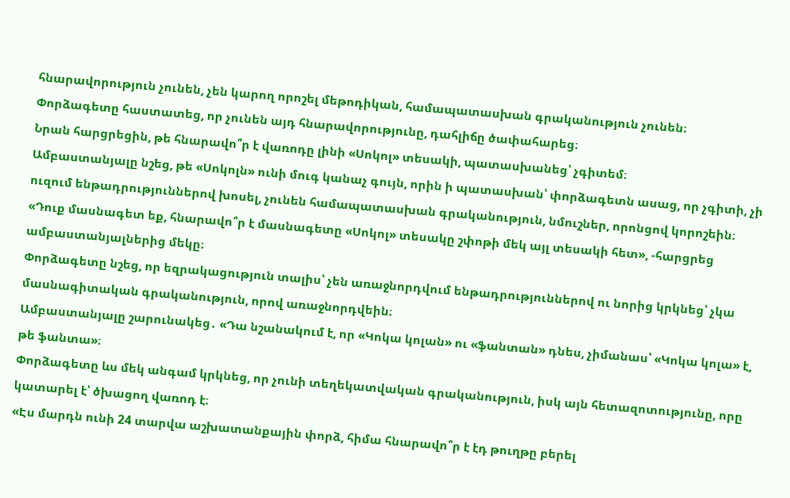հնարավորություն չունեն, չեն կարող որոշել մեթոդիկան, համապատասխան գրականություն չունեն։
Փորձագետը հաստատեց, որ չունեն այդ հնարավորությունը, դահլիճը ծափահարեց։
Նրան հարցրեցին, թե հնարավո՞ր է վառոդը լինի «Սոկոլ» տեսակի, պատասխանեց՝ չգիտեմ։
Ամբաստանյալը նշեց, թե «Սոկոլն» ունի մուգ կանաչ գույն, որին ի պատասխան՝ փորձագետն ասաց, որ չգիտի, չի ուզում ենթադրություններով խոսել, չունեն համապատասխան գրականություն, նմուշներ, որոնցով կորոշեին։
«Դուք մասնագետ եք, հնարավո՞ր է մասնագետը «Սոկոլ» տեսակը շփոթի մեկ այլ տեսակի հետ», -հարցրեց ամբաստանյալներից մեկը։
Փորձագետը նշեց, որ եզրակացություն տալիս՝ չեն առաջնորդվում ենթադրություններով ու նորից կրկնեց՝ չկա մասնագիտական գրականություն, որով առաջնորդվեին։
Ամբաստանյալը շարունակեց․ «Դա նշանակում է, որ «Կոկա կոլան» ու «ֆանտան» դնես, չիմանաս՝ «Կոկա կոլա» է, թե ֆանտա»։
Փորձագետը ևս մեկ անգամ կրկնեց, որ չունի տեղեկատվական գրականություն, իսկ այն հետազոտությունը, որը կատարել է՝ ծխացող վառոդ է։
«Էս մարդն ունի 24 տարվա աշխատանքային փորձ, հիմա հնարավո՞ր է էդ թուղթը բերել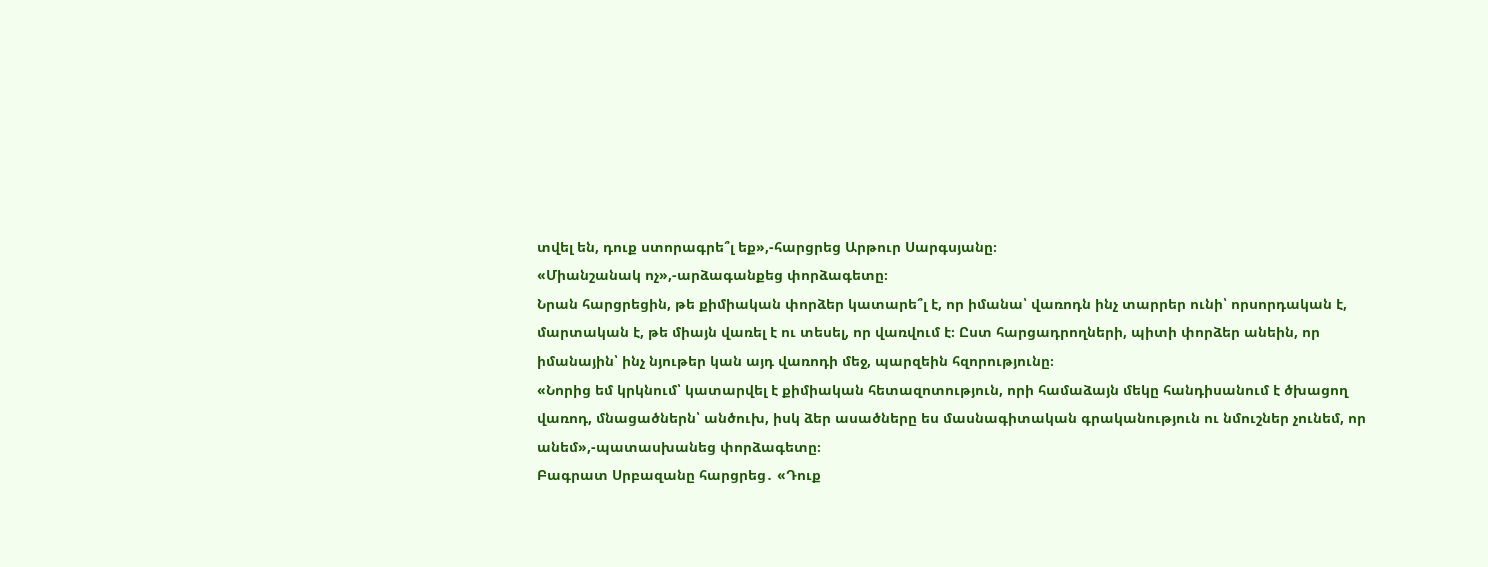տվել են, դուք ստորագրե՞լ եք»,-հարցրեց Արթուր Սարգսյանը։
«Միանշանակ ոչ»,-արձագանքեց փորձագետը։
Նրան հարցրեցին, թե քիմիական փորձեր կատարե՞լ է, որ իմանա՝ վառոդն ինչ տարրեր ունի՝ որսորդական է, մարտական է, թե միայն վառել է ու տեսել, որ վառվում է։ Ըստ հարցադրողների, պիտի փորձեր անեին, որ իմանային՝ ինչ նյութեր կան այդ վառոդի մեջ, պարզեին հզորությունը։
«Նորից եմ կրկնում՝ կատարվել է քիմիական հետազոտություն, որի համաձայն մեկը հանդիսանում է ծխացող վառոդ, մնացածներն՝ անծուխ, իսկ ձեր ասածները ես մասնագիտական գրականություն ու նմուշներ չունեմ, որ անեմ»,-պատասխանեց փորձագետը։
Բագրատ Սրբազանը հարցրեց․ «Դուք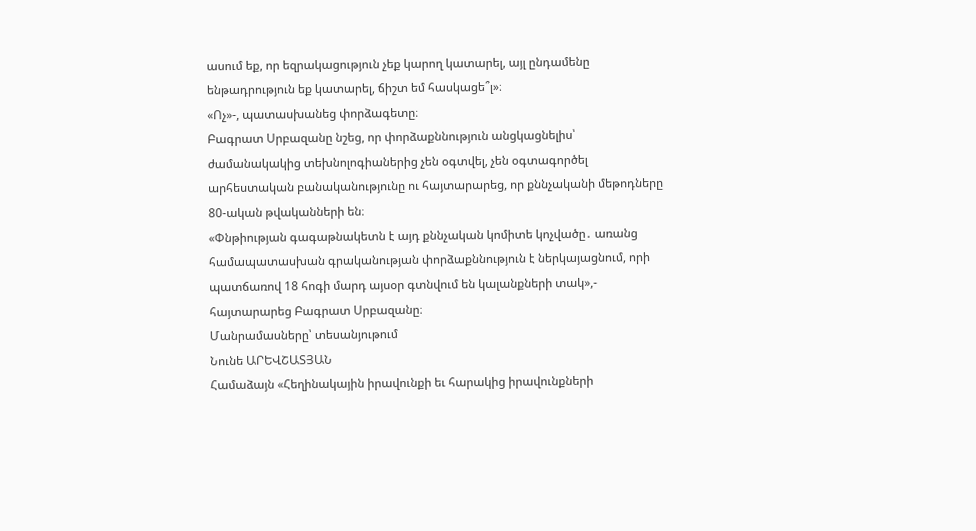ասում եք, որ եզրակացություն չեք կարող կատարել, այլ ընդամենը ենթադրություն եք կատարել, ճիշտ եմ հասկացե՞լ»։
«Ոչ»-, պատասխանեց փորձագետը։
Բագրատ Սրբազանը նշեց, որ փորձաքննություն անցկացնելիս՝ ժամանակակից տեխնոլոգիաներից չեն օգտվել, չեն օգտագործել արհեստական բանականությունը ու հայտարարեց, որ քննչականի մեթոդները 80-ական թվականների են։
«Փնթիության գագաթնակետն է այդ քննչական կոմիտե կոչվածը․ առանց համապատասխան գրականության փորձաքննություն է ներկայացնում, որի պատճառով 18 հոգի մարդ այսօր գտնվում են կալանքների տակ»,- հայտարարեց Բագրատ Սրբազանը։
Մանրամասները՝ տեսանյութում
Նունե ԱՐԵՎՇԱՏՅԱՆ
Համաձայն «Հեղինակային իրավունքի եւ հարակից իրավունքների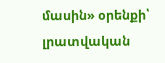մասին» օրենքի՝ լրատվական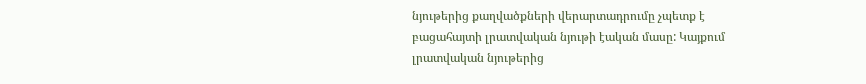նյութերից քաղվածքների վերարտադրումը չպետք է բացահայտի լրատվական նյութի էական մասը: Կայքում լրատվական նյութերից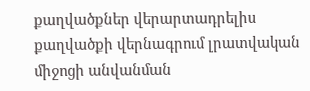քաղվածքներ վերարտադրելիս քաղվածքի վերնագրում լրատվական միջոցի անվանման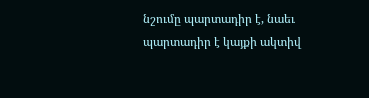նշումը պարտադիր է, նաեւ պարտադիր է կայքի ակտիվ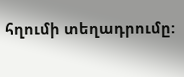հղումի տեղադրումը: